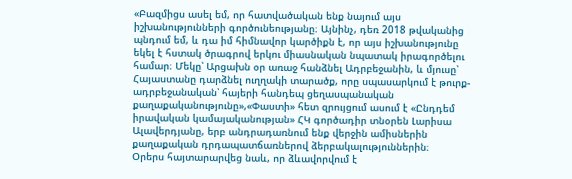«Բազմիցս ասել եմ, որ հատվածական ենք նայում այս իշխանությունների գործունեությանը։ Այնինչ, դեռ 2018 թվականից պնդում եմ, և դա իմ հիմնավոր կարծիքն է, որ այս իշխանությունը եկել է հստակ ծրագրով երկու միասնական նպատակ իրագործելու համար։ Մեկը՝ Արցախն օր առաջ հանձնել Ադրբեջանին, և մյուսը՝ Հայաստանը դարձնել ուղղակի տարածք, որը սպասարկում է թուրք-ադրբեջանական՝ հայերի հանդեպ ցեղասպանական քաղաքականությունը»,«Փաստի» հետ զրույցում ասում է «Ընդդեմ իրավական կամայականության» ՀԿ գործադիր տնօրեն Լարիսա Ալավերդյանը, երբ անդրադառնում ենք վերջին ամիսներին քաղաքական դրդապատճառներով ձերբակալություններին։
Օրերս հայտարարվեց նաև, որ ձևավորվում է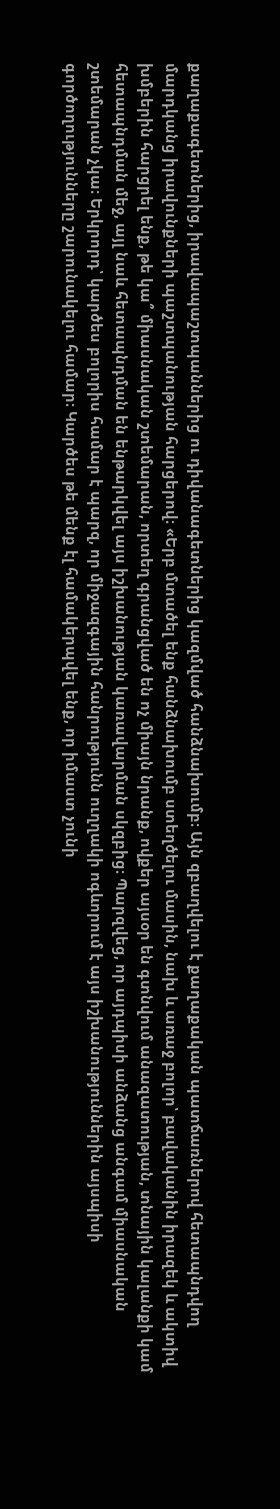քաղաքագետներից, իրավապաշտպաններից ու դիվանագետներից կազմված հանձնախումբ։ Այն զբաղվելու է քաղաքական պատճառներով հետապնդվող մարդկանց իրավունքների պաշտպանության հարցերով։ «Երբ մտածել ենք հանձնախումբ ստեղծելու մասին, նախ և առաջ բոլոր՝ բավականին իրազեկ և ակտիվ խմբերին հարցրել ենք, թե կա՞ միասնական շտեմարան, որտեղ գրանցված են ոչ միայն նրանք, ովքեր այսօր են գտնվում անազատության, տնային կալանքի կամ հետապնդման մեջ, այլ նաև հետապնդման են ենթարկվել այս իշխանության կառավարման սկզբից։ Պարզվեց, որ այդպիսի անձանց անգամ միասնական շտեմարան չկա։ Երկրորդ՝ կարծես բոլորիս համար է պարզ, որ միջազգային հանրությունն ուղղակի ոգևորում է այս իշխանություններին այսպիսի գործողությունները շարունակելու համար։ Կարծես թե մենք էլ համակերպվել ենք, որ իմաստ չունի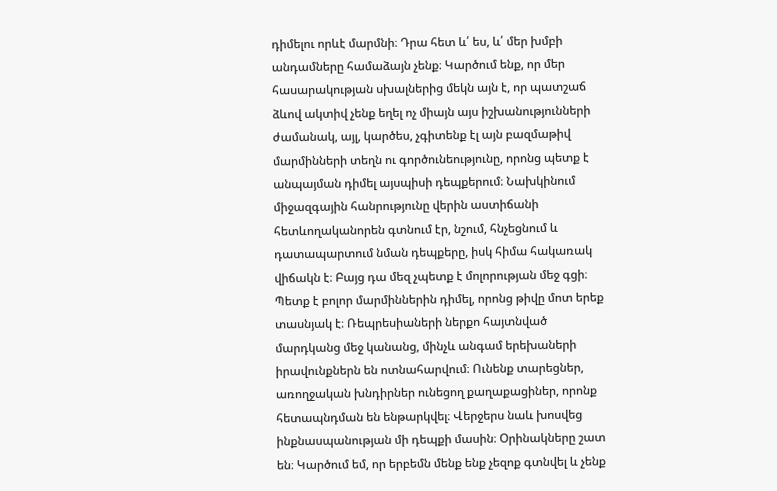դիմելու որևէ մարմնի։ Դրա հետ և՛ ես, և՛ մեր խմբի անդամները համաձայն չենք։ Կարծում ենք, որ մեր հասարակության սխալներից մեկն այն է, որ պատշաճ ձևով ակտիվ չենք եղել ոչ միայն այս իշխանությունների ժամանակ, այլ, կարծես, չգիտենք էլ այն բազմաթիվ մարմինների տեղն ու գործունեությունը, որոնց պետք է անպայման դիմել այսպիսի դեպքերում։ Նախկինում միջազգային հանրությունը վերին աստիճանի հետևողականորեն գտնում էր, նշում, հնչեցնում և դատապարտում նման դեպքերը, իսկ հիմա հակառակ վիճակն է։ Բայց դա մեզ չպետք է մոլորության մեջ գցի։ Պետք է բոլոր մարմիններին դիմել, որոնց թիվը մոտ երեք տասնյակ է։ Ռեպրեսիաների ներքո հայտնված մարդկանց մեջ կանանց, մինչև անգամ երեխաների իրավունքներն են ոտնահարվում։ Ունենք տարեցներ, առողջական խնդիրներ ունեցող քաղաքացիներ, որոնք հետապնդման են ենթարկվել։ Վերջերս նաև խոսվեց ինքնասպանության մի դեպքի մասին։ Օրինակները շատ են։ Կարծում եմ, որ երբեմն մենք ենք չեզոք գտնվել և չենք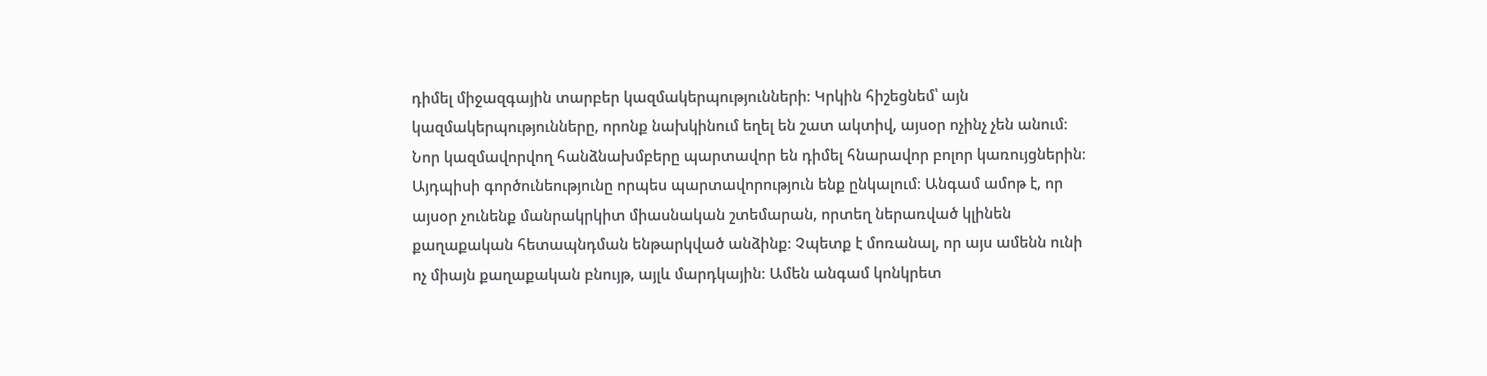դիմել միջազգային տարբեր կազմակերպությունների։ Կրկին հիշեցնեմ՝ այն կազմակերպությունները, որոնք նախկինում եղել են շատ ակտիվ, այսօր ոչինչ չեն անում։ Նոր կազմավորվող հանձնախմբերը պարտավոր են դիմել հնարավոր բոլոր կառույցներին։ Այդպիսի գործունեությունը որպես պարտավորություն ենք ընկալում։ Անգամ ամոթ է, որ այսօր չունենք մանրակրկիտ միասնական շտեմարան, որտեղ ներառված կլինեն քաղաքական հետապնդման ենթարկված անձինք։ Չպետք է մոռանալ, որ այս ամենն ունի ոչ միայն քաղաքական բնույթ, այլև մարդկային։ Ամեն անգամ կոնկրետ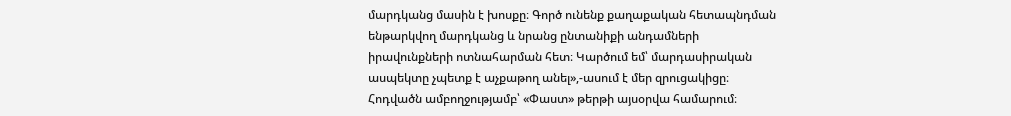մարդկանց մասին է խոսքը։ Գործ ունենք քաղաքական հետապնդման ենթարկվող մարդկանց և նրանց ընտանիքի անդամների իրավունքների ոտնահարման հետ։ Կարծում եմ՝ մարդասիրական ասպեկտը չպետք է աչքաթող անել»,-ասում է մեր զրուցակիցը։
Հոդվածն ամբողջությամբ՝ «Փաստ» թերթի այսօրվա համարում։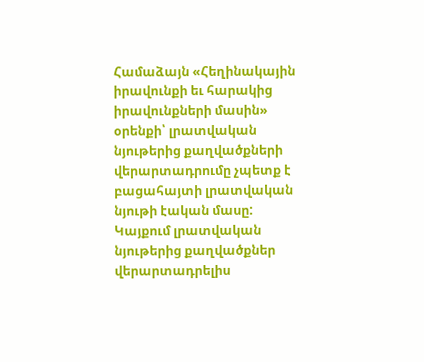Համաձայն «Հեղինակային իրավունքի եւ հարակից իրավունքների մասին» օրենքի՝ լրատվական նյութերից քաղվածքների վերարտադրումը չպետք է բացահայտի լրատվական նյութի էական մասը: Կայքում լրատվական նյութերից քաղվածքներ վերարտադրելիս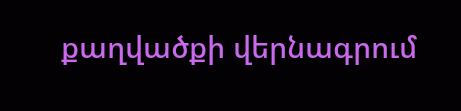քաղվածքի վերնագրում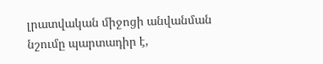լրատվական միջոցի անվանման նշումը պարտադիր է,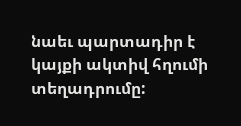նաեւ պարտադիր է կայքի ակտիվ հղումի տեղադրումը: